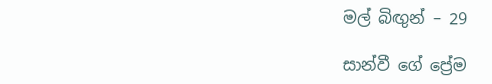මල් බිඟුන් – 29

සාන්වී ගේ ප්‍රේම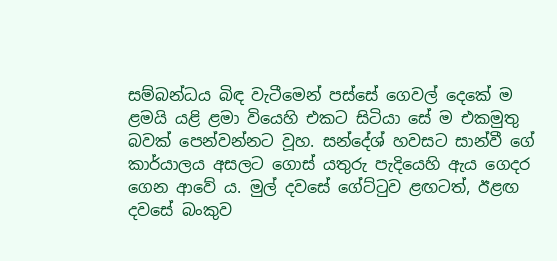සම්බන්ධය බිඳ වැටීමෙන් පස්සේ ගෙවල් දෙකේ ම ළමයි යළි ළමා වියෙහි එකට සිටියා සේ ම එකමුතු බවක් පෙන්වන්නට වූහ. සන්දේශ් හවසට සාන්වී ගේ කාර්යාලය අසලට ගොස් යතුරු පැදියෙහි ඇය ගෙදර ගෙන ආවේ ය. මුල් දවසේ ගේට්ටුව ළඟටත්, ඊළඟ දවසේ බංකුව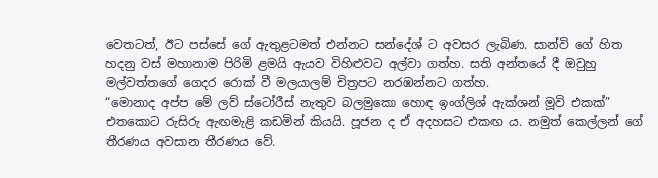වෙතටත්, ඊට පස්සේ ගේ ඇතුළටමත් එන්නට සන්දේශ් ට අවසර ලැබිණ. සාන්වි ගේ හිත හදනු වස් මහානාම පිරිමි ළමයි ඇයව විහිළුවට අල්වා ගත්හ. සති අන්තයේ දී ඔවුහු මල්වත්තගේ ගෙදර රොක් වී මලයාලම් චිත්‍රපට නරඹන්නට ගත්හ.
“මොනාද අප්ප මේ ලව් ස්ටෝරීස් නැතුව බලමුකො හොඳ ඉංග්ලිශ් ඇක්ශන් මූවි එකක්”
එතකොට රුසිරු ඇඟමැළි කඩමින් කියයි. පූජන ද ඒ අදහසට එකඟ ය. නමුත් කෙල්ලන් ගේ තීරණය අවසාන තීරණය වේ.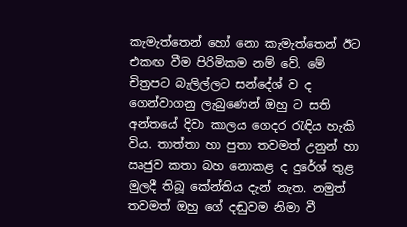කැමැත්තෙන් හෝ නො කැමැත්තෙන් ඊට එකඟ වීම පිරිමිකම නම් වේ. මේ චිත්‍රපට බැලිල්ලට සන්දේශ් ව ද ගෙන්වාගනු ලැබුණෙන් ඔහු ට සති අන්තයේ දිවා කාලය ගෙදර රැඳිය හැකි විය. තාත්තා හා පුතා තවමත් උනුන් හා ඍජුව කතා බහ නොකළ ද දුරේශ් තුළ මුලදී තිබූ කේන්තිය දැන් නැත. නමුත් තවමත් ඔහු ගේ දඬුවම නිමා වී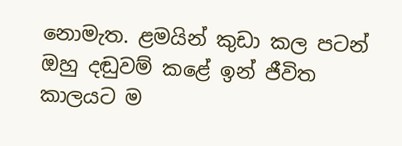නොමැත. ළමයින් කුඩා කල පටන් ඔහු දඬුවම් කළේ ඉන් ජීවිත කාලයට ම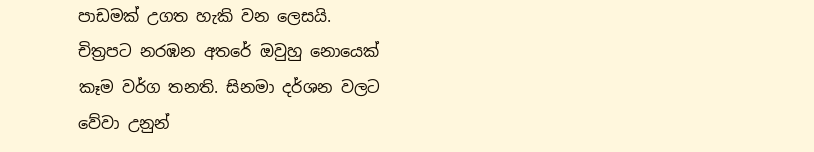පාඩමක් උගත හැකි වන ලෙසයි.
චිත්‍රපට නරඹන අතරේ ඔවුහු නොයෙක් කෑම වර්ග තනති. සිනමා දර්ශන වලට වේවා උනුන්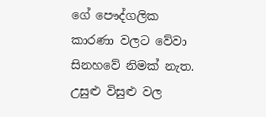ගේ පෞද්ගලික කාරණා වලට වේවා සිනහවේ නිමක් නැත. උසුළු විසුළු වල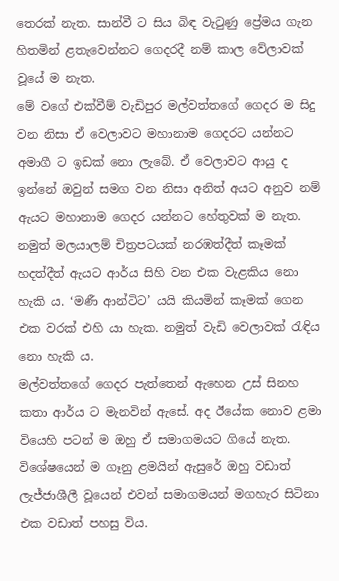තෙරක් නැත. සාන්වී ට සිය බිඳ වැටුණු ප්‍රේමය ගැන හිතමින් ළතැවෙන්නට ගෙදරදී නම් කාල වේලාවක් වූයේ ම නැත.
මේ වගේ එක්වීම් වැඩිපුර මල්වත්තගේ ගෙදර ම සිදු වන නිසා ඒ වෙලාවට මහානාම ගෙදරට යන්නට අමාගී ට ඉඩක් නො ලැබේ. ඒ වෙලාවට ආයු ද ඉන්නේ ඔවුන් සමග වන නිසා අනිත් අයට අනුව නම් ඇයට මහානාම ගෙදර යන්නට හේතුවක් ම නැත. නමුත් මලයාලම් චිත්‍රපටයක් නරඹත්දීත් කෑමක් හදත්දීත් ඇයට ආර්ය සිහි වන එක වැළකිය නො හැකි ය. ‘මණී ආන්ටිට’ යයි කියමින් කෑමක් ගෙන එක වරක් එහි යා හැක. නමුත් වැඩි වෙලාවක් රැඳිය නො හැකි ය.
මල්වත්තගේ ගෙදර පැත්තෙන් ඇහෙන උස් සිනහ කතා ආර්ය ට මැනවින් ඇසේ. අද ඊයේක නොව ළමා වියෙහි පටන් ම ඔහු ඒ සමාගමයට ගියේ නැත. විශේෂයෙන් ම ගෑනු ළමයින් ඇසුරේ ඔහු වඩාත් ලැජ්ජාශීලී වූයෙන් එවන් සමාගමයන් මගහැර සිටිනා එක වඩාත් පහසු විය.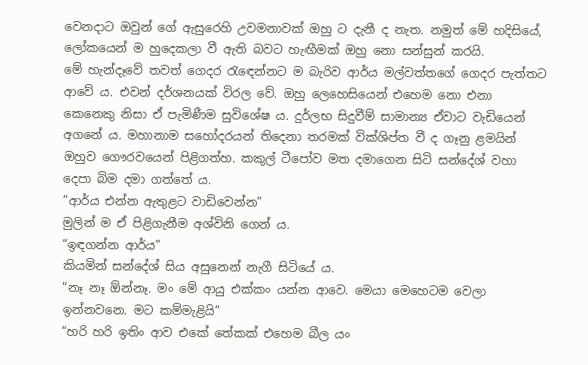වෙනදාට ඔවුන් ගේ ඇසුරෙහි උවමනාවක් ඔහු ට දැනී ද නැත. නමුත් මේ හදිසියේ, ලෝකයෙන් ම හුදෙකලා වී ඇති බවට හැඟීමක් ඔහු නො සන්සුන් කරයි.
මේ හැන්දෑවේ තවත් ගෙදර රැඳෙන්නට ම බැරිව ආර්ය මල්වත්තගේ ගෙදර පැත්තට ආවේ ය. එවන් දර්ශනයක් විරල වේ. ඔහු ලෙහෙසියෙන් එහෙම නො එනා කෙනෙකු නිසා ඒ පැමිණීම සුවිශේෂ ය. දුර්ලභ සිදුවීම් සාමාන්‍ය ඒවාට වැඩියෙන් අගනේ ය. මහානාම සහෝදරයන් තිදෙනා තරමක් වික්ශිප්ත වී ද ගෑනු ළමයින් ඔහුව ගෞරවයෙන් පිළිගත්හ. කකුල් ටීපෝව මත දමාගෙන සිටි සන්දේශ් වහා දෙපා බිම දමා ගත්තේ ය.
“ආර්ය එන්න ඇතුළට වාඩිවෙන්න”
මුලින් ම ඒ පිළිගැනීම අශ්විනි ගෙන් ය.
“ඉඳගන්න ආර්ය”
කියමින් සන්දේශ් සිය අසුනෙන් නැගී සිටියේ ය.
“නෑ නෑ ඕන්නෑ. මං මේ ආයු එක්කං යන්න ආවෙ. මෙයා මෙහෙටම වෙලා ඉන්නවනෙ. මට කම්මැළියි”
“හරි හරි ඉතිං ආව එකේ තේකක් එහෙම බීල යං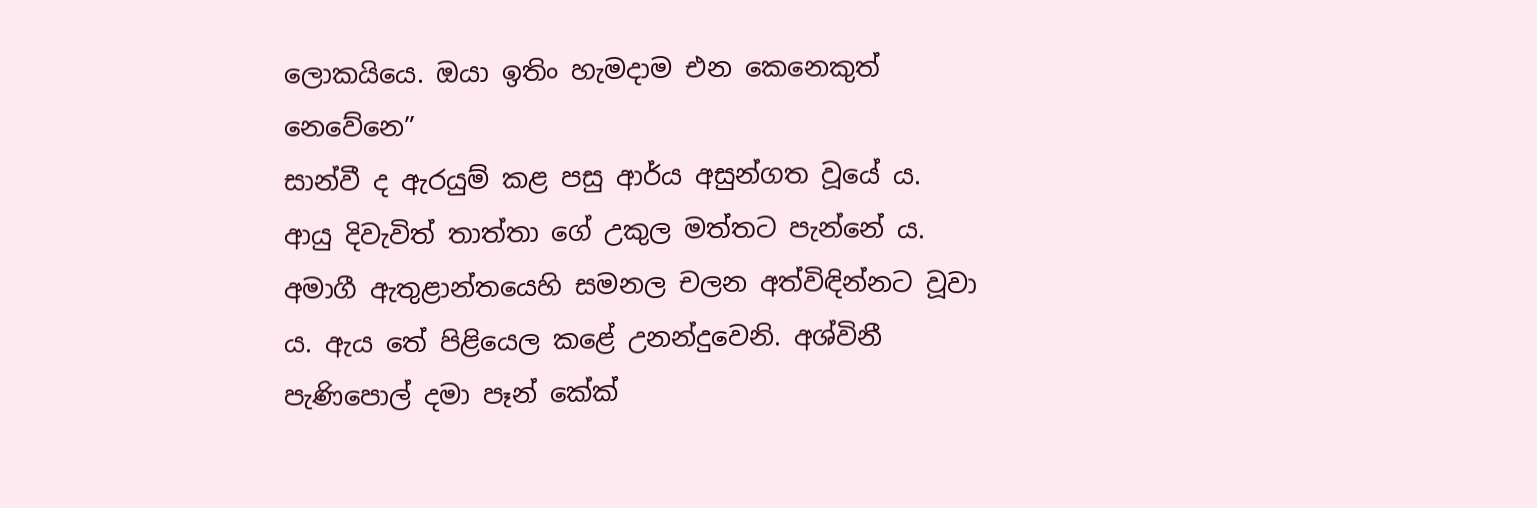ලොකයියෙ. ඔයා ඉතිං හැමදාම එන කෙනෙකුත් නෙවේනෙ”
සාන්වී ද ඇරයුම් කළ පසු ආර්ය අසුන්ගත වූයේ ය. ආයු දිවැවිත් තාත්තා ගේ උකුල මත්තට පැන්නේ ය. අමාගී ඇතුළාන්තයෙහි සමනල චලන අත්විඳින්නට වූවා ය. ඇය තේ පිළියෙල කළේ උනන්දුවෙනි. අශ්විනී පැණිපොල් දමා පෑන් කේක්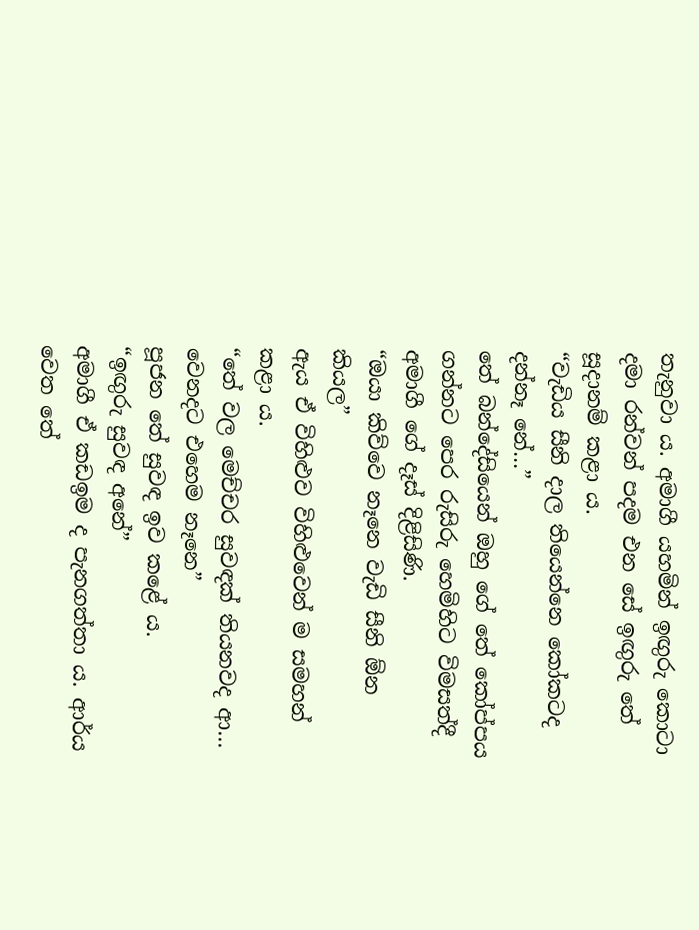තැනුවා ය. අමාගී යහමින් ඉඟුරු කොටා දමා රන්වන් පදම එන සේ ඉඟුරු තේ සූදානම් කළා ය.
“වැඩිය සීනි දාල තියෙන්නෙ කෝකටද දන්නෑ නේ…”
තේ බන්දේසියෙන් ඔහු ගේ තේ කෝප්පය ගන්නට පෙර රුසිරු හෙමිහිට විමසත්දී අමාගී ගේ දෑස් දිළිසිණි.
“ඔයා කිව්වෙ නෑනෙ වැඩි සීනි ඕන කියල”
ඇය ඒ විහිළුව විහිළුවෙන් ම සමහන් කළා ය.
“තේ වල මෙච්චර සුවඳක් තියනවද ආ… වෙනදට එහෙම නෑනෙ”
පූජන තේ සුවඳ ඉව කළේ ය.
“ඉඟුරු සුවඳ අනේ”
අමාගී ඒ කඩඉම ද පැනගත්තා ය. ආර්ය වෙත තේ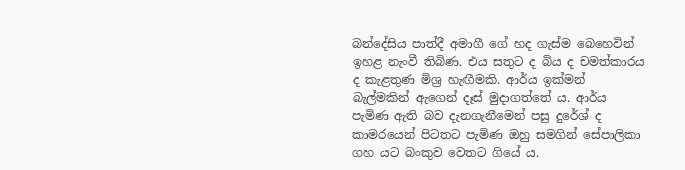බන්දේසිය පාත්දී අමාගී ගේ හද ගැස්ම බෙහෙවින් ඉහළ නැංවී තිබිණ. එය සතුට ද බිය ද චමත්කාරය ද කැළතුණ මිශ්‍ර හැඟීමකි. ආර්ය ඉක්මන් බැල්මකින් ඇගෙන් දෑස් මුදාගත්තේ ය. ආර්ය පැමිණ ඇති බව දැනගැනීමෙන් පසු දුරේශ් ද කාමරයෙන් පිටතට පැමිණ ඔහු සමගින් සේපාලිකා ගහ යට බංකුව වෙතට ගියේ ය.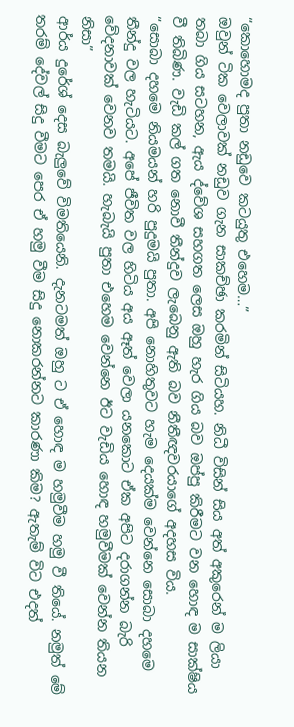“කොහොමද පුතා නඩුවෙ කටයුතු එහෙම…”
ඔවුන් ටික වෙලාවක් නඩුව ගැන සාකච්ඡා කරමින් සිටියහ. නිධී විසින් සිය අත් අකුරෙන් ම ලියා තබා ගිය සටහන, ඇය ද්වේශ සහගත ලෙස ඔහු හැර ගිය බව ඔප්පු කිරීමට වන හොඳ ම සාක්ෂිය වී තිබිණ. වැඩි කල් ගත නොවී තීන්දුව ලැබෙනු ඇති බව නීතීඥවරයාගේ අදහස විය.
“සොබා දහමෙ නියමයන් හරි පුදුමයි පුතා. අපි නොහිතුවට හැම දෙයක්ම වෙන්නෙ සොබා දහමෙ තීන්දු වල හැටියට. අපේ ජීවිත වල හිටිය අය ඈත් වෙලා යනකොට ඒක අපිට දරාගන්න බැරි වේදනාවක් වෙනව තමයි. හැබැයි පුතා එහෙම වෙන්නෙ ඊට වැඩිය හොඳ හමුවීමක් වෙන්න තියන නිසා”
ආර්ය දුරේශ් දෙස බැලුවේ විමතියෙනි. දැනටමත් ඔහු ට ඒ හොඳ ම හමුවීම හමු වී තියේ. නමුත් මේ තරම් දේවල් සිදු වීමට පෙර ඒ හමු වීම සිදු නොකරන්නට කාරණා කිම? ඇතැම් විට එදත්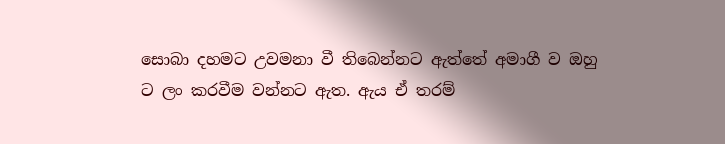සොබා දහමට උවමනා වී තිබෙන්නට ඇත්තේ අමාගී ව ඔහු ට ලං කරවීම වන්නට ඇත. ඇය ඒ තරම්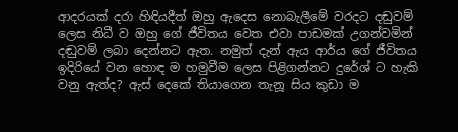ආදරයක් දරා හිඳියදීත් ඔහු ඇදෙස නොබැලීමේ වරදට දඬුවම් ලෙස නිධී ව ඔහු ගේ ජීවිතය වෙත එවා පාඩමක් උගන්වමින් දඬුවම් ලබා දෙන්නට ඇත. නමුත් දැන් ඇය ආර්ය ගේ ජීවිතය ඉදිරියේ වන හොඳ ම හමුවීම ලෙස පිළිගන්නට දුරේශ් ට හැකි වනු ඇත්ද? ඇස් දෙකේ තියාගෙන තැනූ සිය කුඩා ම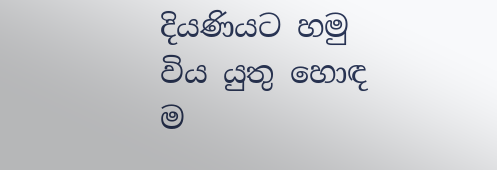දියණියට හමු විය යුතු හොඳ ම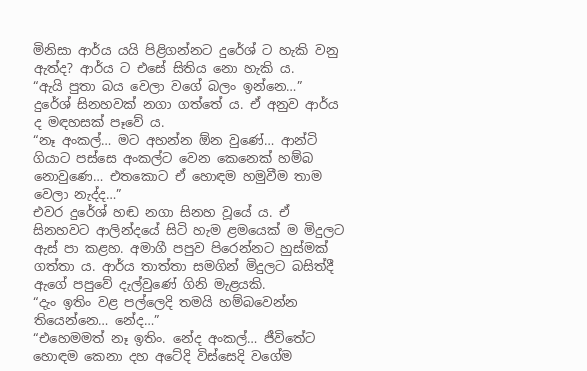මිනිසා ආර්ය යයි පිළිගන්නට දුරේශ් ට හැකි වනු ඇත්ද? ආර්ය ට එසේ සිතිය නො හැකි ය.
“ඇයි පුතා බය වෙලා වගේ බලං ඉන්නෙ…”
දුරේශ් සිනහවක් නගා ගත්තේ ය. ඒ අනුව ආර්ය ද මඳහසක් පෑවේ ය.
“නෑ අංකල්… මට අහන්න ඕන වුණේ… ආන්ටි ගියාට පස්සෙ අංකල්ට වෙන කෙනෙක් හම්බ නොවුණෙ… එතකොට ඒ හොඳම හමුවීම තාම වෙලා නැද්ද…”
එවර දුරේශ් හඬ නගා සිනහ වූයේ ය. ඒ සිනහවට ආලින්දයේ සිටි හැම ළමයෙක් ම මිදුලට ඇස් පා කළහ. අමාගී පපුව පිරෙන්නට හුස්මක් ගත්තා ය. ආර්ය තාත්තා සමගින් මිදුලට බසිත්දී ඇගේ පපුවේ දැල්වුණේ ගිනි මැළයකි.
“දැං ඉතිං වළ පල්ලෙදි තමයි හම්බවෙන්න තියෙන්නෙ… නේද…”
“එහෙමමත් නෑ ඉතිං. නේද අංකල්… ජීවිතේට හොඳම කෙනා දහ අටේදි විස්සෙදි වගේම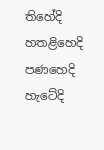තිහේදි හතළිහෙදි පණහෙදි හැටේදි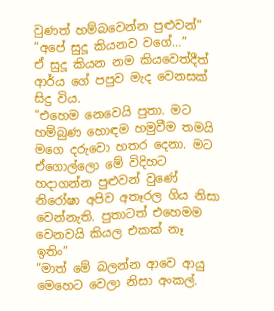වුණත් හම්බවෙන්න පුළුවන්”
“අපේ සුදූ කියනව වගේ…”
ඒ සුදූ කියන නම කියවෙත්දීත් ආර්ය ගේ පපුව මැද වෙනසක් සිදු විය.
“එහෙම නෙවෙයි පුතා. මට හම්බුණ හොඳම හමුවීම තමයි මගෙ දරුවො හතර දෙනා. මට ඒගොල්ලො මේ විදිහට හදාගන්න පුළුවන් වුණේ නිරෝෂා අපිව අතෑරල ගිය නිසා වෙන්නැති. පුතාටත් එහෙමම වෙනවයි කියල එකක් නෑ ඉතිං”
“මාත් මේ බලන්න ආවෙ ආයු මෙහෙට වෙලා නිසා අංකල්.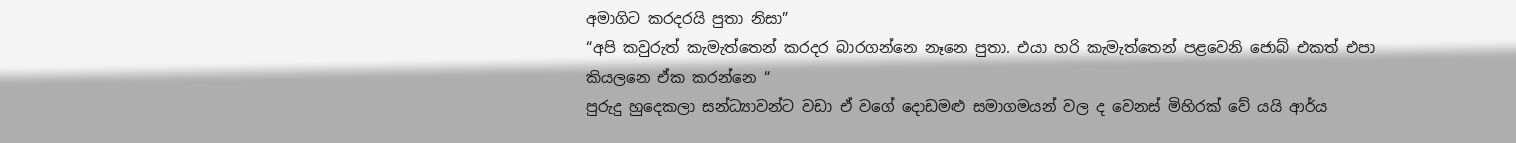අමාගිට කරදරයි පුතා නිසා”
“අපි කවුරුත් කැමැත්තෙන් කරදර බාරගන්නෙ නෑනෙ පුතා. එයා හරි කැමැත්තෙන් පළවෙනි ජොබ් එකත් එපා කියලනෙ ඒක කරන්නෙ “
පුරුදු හුදෙකලා සන්ධ්‍යාවන්ට වඩා ඒ වගේ දොඩමළු සමාගමයන් වල ද වෙනස් මිහිරක් වේ යයි ආර්ය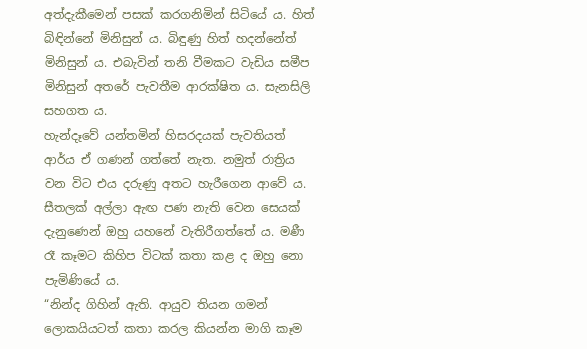අත්දැකීමෙන් පසක් කරගනිමින් සිටියේ ය. හිත් බිඳින්නේ මිනිසුන් ය. බිඳුණු හිත් හදන්නේත් මිනිසුන් ය. එබැවින් තනි වීමකට වැඩිය සමීප මිනිසුන් අතරේ පැවතීම ආරක්ෂිත ය. සැනසිලි සහගත ය.
හැන්දෑවේ යන්තමින් හිසරදයක් පැවතියත් ආර්ය ඒ ගණන් ගත්තේ නැත. නමුත් රාත්‍රිය වන විට එය දරුණු අතට හැරීගෙන ආවේ ය. සීතලක් අල්ලා ඇඟ පණ නැති වෙන සෙයක් දැනුණෙන් ඔහු යහනේ වැතිරීගත්තේ ය. මණී රෑ කෑමට කිහිප විටක් කතා කළ ද ඔහු නො පැමිණියේ ය.
“නින්ද ගිහින් ඇති. ආයුව තියන ගමන් ලොකයියටත් කතා කරල කියන්න මාගි කෑම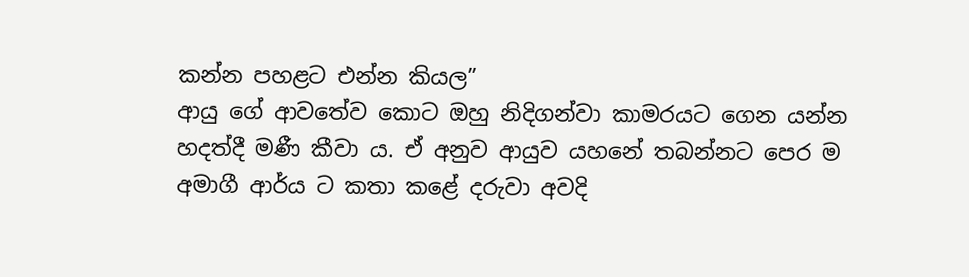කන්න පහළට එන්න කියල”
ආයු ගේ ආවතේව කොට ඔහු නිදිගන්වා කාමරයට ගෙන යන්න හදත්දී මණී කීවා ය. ඒ අනුව ආයුව යහනේ තබන්නට පෙර ම අමාගී ආර්ය ට කතා කළේ දරුවා අවදි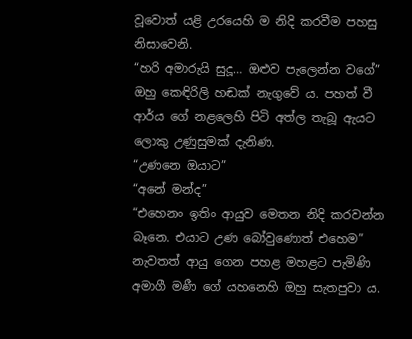වූවොත් යළි උරයෙහි ම නිදි කරවීම පහසු නිසාවෙනි.
“හරි අමාරුයි සුදූ… ඔළුව පැලෙන්න වගේ”
ඔහු කෙඳිරිලි හඬක් නැගුවේ ය. පහත් වී ආර්ය ගේ නළලෙහි පිටි අත්ල තැබූ ඇයට ලොකු උණුසුමක් දැනිණ.
“උණනෙ ඔයාට”
“අනේ මන්ද”
“එහෙනං ඉතිං ආයුව මෙතන නිදි කරවන්න බෑනෙ. එයාට උණ බෝවුණොත් එහෙම”
නැවතත් ආයු ගෙන පහළ මහළට පැමිණි අමාගී මණී ගේ යහනෙහි ඔහු සැතපුවා ය.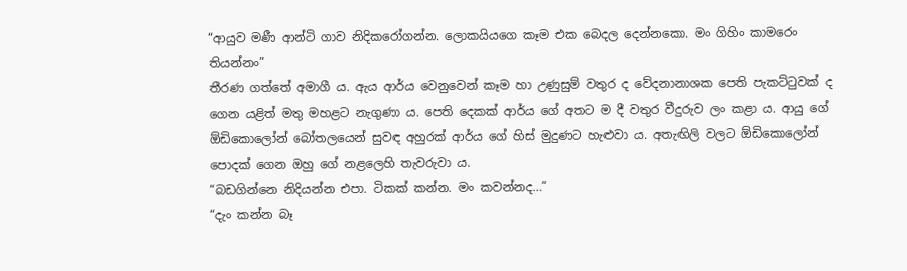“ආයුව මණී ආන්ටි ගාව නිදිකරෝගන්න. ලොකයියගෙ කෑම එක බෙදල දෙන්නකො. මං ගිහිං කාමරෙං තියන්නං”
තීරණ ගත්තේ අමාගී ය. ඇය ආර්ය වෙනුවෙන් කෑම හා උණුසුම් වතුර ද වේදනානාශක පෙති පැකට්ටුවක් ද ගෙන යළිත් මතු මහළට නැගුණා ය. පෙති දෙකක් ආර්ය ගේ අතට ම දී වතුර වීදුරුව ලං කළා ය. ආයු ගේ ඕඩිකොලෝන් බෝතලයෙන් සුවඳ අහුරක් ආර්ය ගේ හිස් මුදුණට හැළුවා ය. අතැඟිලි වලට ඕඩිකොලෝන් පොදක් ගෙන ඔහු ගේ නළලෙහි තැවරුවා ය.
“බඩගින්නෙ නිදියන්න එපා. ටිකක් කන්න. මං කවන්නද…”
“දැං කන්න බෑ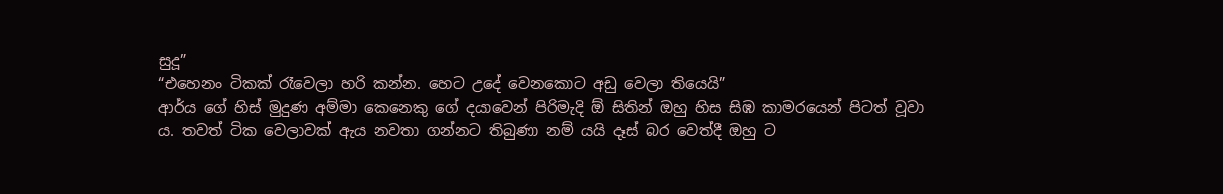සුදූ”
“එහෙනං ටිකක් රෑවෙලා හරි කන්න. හෙට උදේ වෙනකොට අඩු වෙලා තියෙයි”
ආර්ය ගේ හිස් මුදුණ අම්මා කෙනෙකු ගේ දයාවෙන් පිරිමැදි ඕ සිතින් ඔහු හිස සිඹ කාමරයෙන් පිටත් වූවා ය. තවත් ටික වෙලාවක් ඇය නවතා ගන්නට තිබුණා නම් යයි දෑස් බර වෙත්දී ඔහු ට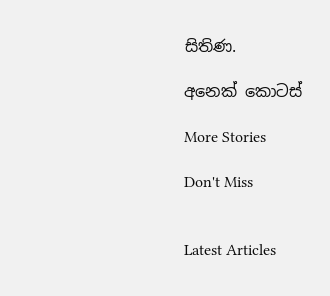සිතිණ.

අනෙක් කොටස්

More Stories

Don't Miss


Latest Articles